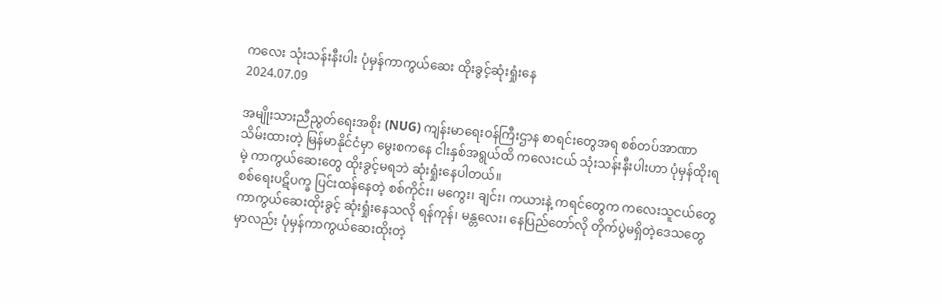ကလေး သုံးသန်းနီးပါး ပုံမှန်ကာကွယ်ဆေး ထိုးခွင့်ဆုံးရှုံးနေ
2024.07.09

အမျိုးသားညီညွတ်ရေးအစိုး (NUG) ကျန်းမာရေးဝန်ကြီးဌာန စာရင်းတွေအရ စစ်တပ်အာဏာသိမ်းထားတဲ့ မြန်မာနိုင်ငံမှာ မွေးစကနေ ငါးနှစ်အရွယ်ထိ ကလေးငယ် သုံးသန်းနီးပါးဟာ ပုံမှန်ထိုးရမဲ့ ကာကွယ်ဆေးတွေ ထိုးခွင့်မရဘဲ ဆုံးရှုံးနေပါတယ်။
စစ်ရေးပဋိပက္ခ ပြင်းထန်နေတဲ့ စစ်ကိုင်း၊ မကွေး၊ ချင်း၊ ကယားနဲ့ ကရင်တွေက ကလေးသူငယ်တွေ ကာကွယ်ဆေးထိုးခွင့် ဆုံးရှုံးနေသလို ရန်ကုန်၊ မန္တလေး၊ နေပြည်တော်လို တိုက်ပွဲမရှိတဲ့ဒေသတွေမှာလည်း ပုံမှန်ကာကွယ်ဆေးထိုးတဲ့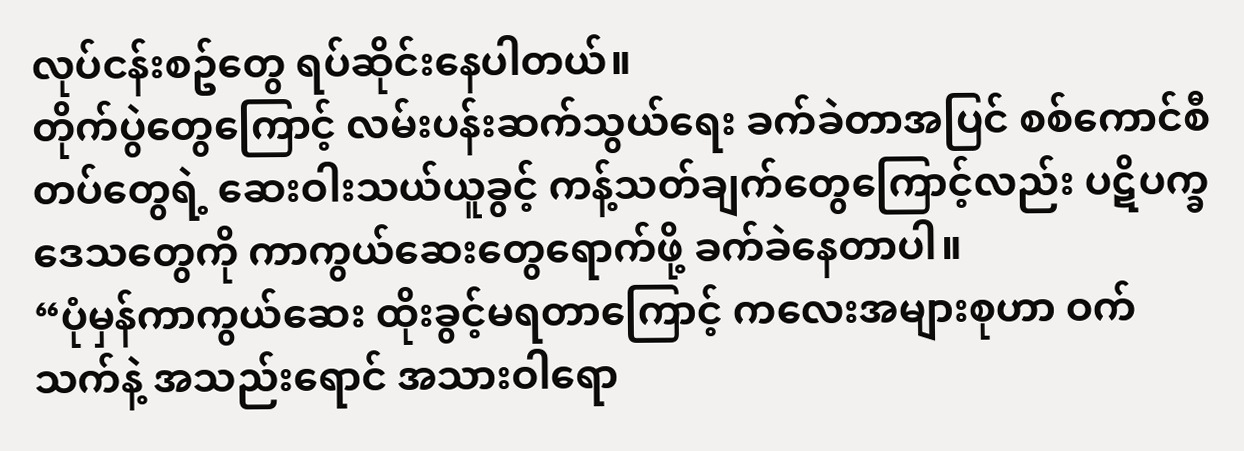လုပ်ငန်းစဥ်တွေ ရပ်ဆိုင်းနေပါတယ်။
တိုက်ပွဲတွေကြောင့် လမ်းပန်းဆက်သွယ်ရေး ခက်ခဲတာအပြင် စစ်ကောင်စီတပ်တွေရဲ့ ဆေးဝါးသယ်ယူခွင့် ကန့်သတ်ချက်တွေကြောင့်လည်း ပဋိပက္ခဒေသတွေကို ကာကွယ်ဆေးတွေရောက်ဖို့ ခက်ခဲနေတာပါ။
“ပုံမှန်ကာကွယ်ဆေး ထိုးခွင့်မရတာကြောင့် ကလေးအများစုဟာ ဝက်သက်နဲ့ အသည်းရောင် အသားဝါရော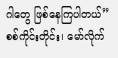ဂါတွေ ဖြစ်နေကြပါတယ်”
စစ်ကိုင်းတိုင်း၊ မော်လိုက်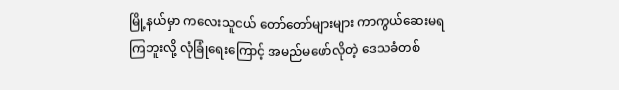မြို့နယ်မှာ ကလေးသူငယ် တော်တော်များများ ကာကွယ်ဆေးမရကြဘူးလို့ လုံခြုံရေးကြောင့် အမည်မဖော်လိုတဲ့ ဒေသခံတစ်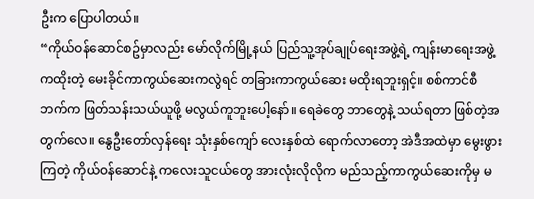ဦးက ပြောပါတယ်။
“ကိုယ်ဝန်ဆောင်စဥ်မှာလည်း မော်လိုက်မြို့နယ် ပြည်သူ့အုပ်ချုပ်ရေးအဖွဲ့ရဲ့ ကျန်းမာရေးအဖွဲ့ကထိုးတဲ့ မေးခိုင်ကာကွယ်ဆေးကလွဲရင် တခြားကာကွယ်ဆေး မထိုးရဘူးရှင့်။ စစ်ကာင်စီဘက်က ဖြတ်သန်းသယ်ယူဖို့ မလွယ်ကူဘူးပေါ့နော်။ ရေခဲတွေ ဘာတွေနဲ့ သယ်ရတာ ဖြစ်တဲ့အတွက်လေ။ နွေဦးတော်လှန်ရေး သုံးနှစ်ကျော် လေးနှစ်ထဲ ရောက်လာတော့ အဲဒီအထဲမှာ မွေးဖွားကြတဲ့ ကိုယ်ဝန်ဆောင်နဲ့ ကလေးသူငယ်တွေ အားလုံးလိုလိုက မည်သည့်ကာကွယ်ဆေးကိုမှ မ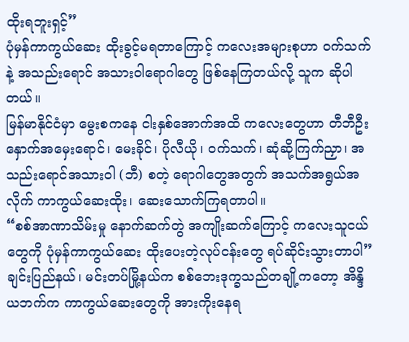ထိုးရဘူးရှင့်”
ပုံမှန်ကာကွယ်ဆေး ထိုးခွင့်မရတာကြောင့် ကလေးအများစုဟာ ဝက်သက်နဲ့ အသည်းရောင် အသားဝါရောဂါတွေ ဖြစ်နေကြတယ်လို့ သူက ဆိုပါတယ်။
မြန်မာနိုင်ငံမှာ မွေးစကနေ ငါးနှစ်အောက်အထိ ကလေးတွေဟာ တီဘီဦးနှောက်အမှေးရောင်၊ မေးခိုင်၊ ပိုလီယို၊ ဝက်သက်၊ ဆုံဆို့ကြက်ညှာ၊ အသည်းရောင်အသားဝါ (ဘီ) စတဲ့ ရောဂါတွေအတွက် အသက်အရွယ်အလိုက် ကာကွယ်ဆေးထိုး၊ ဆေးသောက်ကြရတာပါ။
“စစ်အာဏာသိမ်းမှု နောက်ဆက်တွဲ အကျိုးဆက်ကြောင့် ကလေးသူငယ်တွေကို ပုံမှန်ကာကွယ်ဆေး ထိုးပေးတဲ့လုပ်ငန်းတွေ ရပ်ဆိုင်းသွားတာပါ”
ချင်းပြည်နယ်၊ မင်းတပ်မြို့နယ်က စစ်ဘေးဒုက္ခသည်တချို့ကတော့ အိန္ဒိယဘက်က ကာကွယ်ဆေးတွေကို အားကိုးနေရ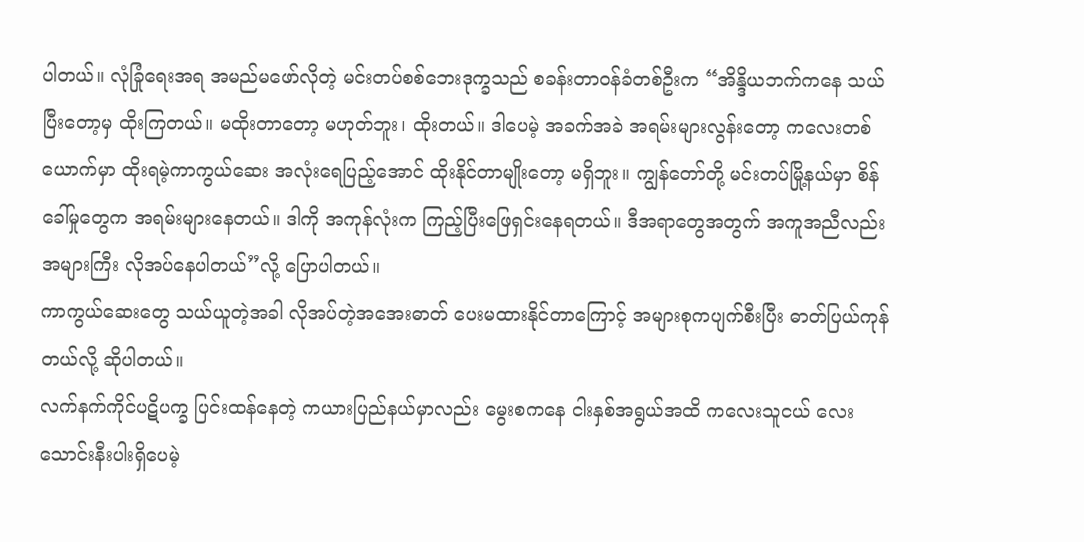ပါတယ်။ လုံခြုံရေးအရ အမည်မဖော်လိုတဲ့ မင်းတပ်စစ်ဘေးဒုက္ခသည် စခန်းတာဝန်ခံတစ်ဦးက “အိန္ဒိယဘက်ကနေ သယ်ပြီးတော့မှ ထိုးကြတယ်။ မထိုးတာတော့ မဟုတ်ဘူး၊ ထိုးတယ်။ ဒါပေမဲ့ အခက်အခဲ အရမ်းများလွန်းတော့ ကလေးတစ်ယောက်မှာ ထိုးရမဲ့ကာကွယ်ဆေး အလုံးရေပြည့်အောင် ထိုးနိုင်တာမျိုးတော့ မရှိဘူး။ ကျွန်တော်တို့ မင်းတပ်မြို့နယ်မှာ စိန်ခေါ်မှုတွေက အရမ်းများနေတယ်။ ဒါကို အကုန်လုံးက ကြည့်ပြီးဖြေရှင်းနေရတယ်။ ဒီအရာတွေအတွက် အကူအညီလည်း အများကြီး လိုအပ်နေပါတယ်”လို့ ပြောပါတယ်။
ကာကွယ်ဆေးတွေ သယ်ယူတဲ့အခါ လိုအပ်တဲ့အအေးဓာတ် ပေးမထားနိုင်တာကြောင့် အများစုကပျက်စီးပြီး ဓာတ်ပြယ်ကုန်တယ်လို့ ဆိုပါတယ်။
လက်နက်ကိုင်ပဋိပက္ခ ပြင်းထန်နေတဲ့ ကယားပြည်နယ်မှာလည်း မွေးစကနေ ငါးနှစ်အရွယ်အထိ ကလေးသူငယ် လေးသောင်းနီးပါးရှိပေမဲ့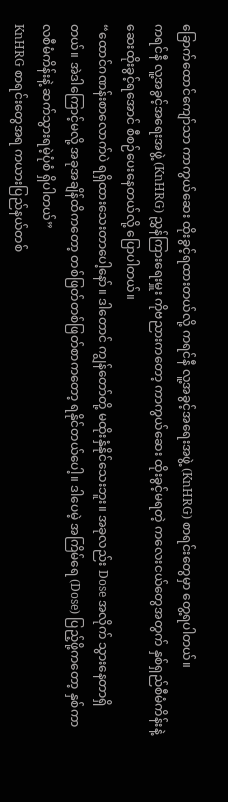ခြောက်ထောင်ကျော်သာ ကာကွယ်ဆေး ထိုးခွင့်ရထားတယ်လို့ ကရင်နီ လူ့အခွင့်အရေးအဖွဲ့ (KnHRG) စာရင်းတွေမှာ တွေ့ရပါတယ်။
ကရင်နီ လူ့အခွင့်အရေးအဖွဲ့ (KnHRG) ညွှန်ကြားရေးမှူး ကိုဗညားကတော့ ကာကွယ်ဆေး ထိုးခွင့်မရတဲ့ ကလေးငယ်တွေအတွက် နှစ်ရှည်စီမံကိန်းနဲ့ ဆေးထိုးခွင့်ရအောင် စီစဉ်ပေးနေတယ်လို့ ပြောပါတယ်။
“ထောင်ဂဏန်းစာလောက်ပဲ ရရှိထားသေးတာပေါ့နော်။ ဒါတောင် ကျွန်တော်တို့ မထိုးနှံနိုင်သေးဘူး။ အခုလည်း Dose အလိုက် သွားနေတာရှိတယ်။ အဲဒါကြောင့်မလို့ အခုအချိန်ထိကတော့ တစ်ဖြတ်တစ်ဖြတ်စာကတော့ ရနိုင်တယ်ပေါ့။ ဒါပေမဲ့ အကြိမ်ရေ (Dose) ပြည့်ဖို့ကတော့ နှစ်ကာလစီမံကိန်းနဲ့ ဆက်သွားရမဲ့ပုံစံ ရှိပါတယ်”
KnHRG စာရင်းတွေအရ ကယားပြည်နယ်တစ်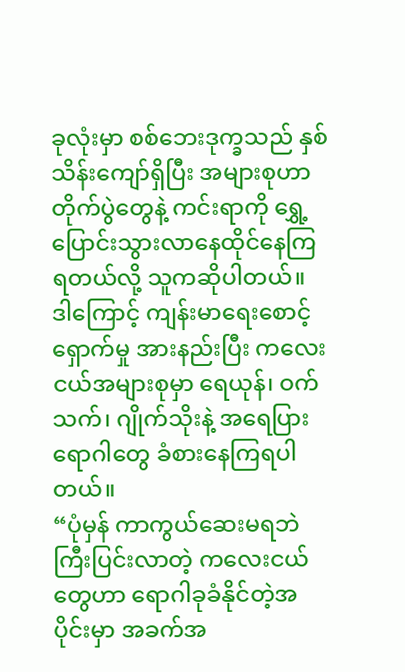ခုလုံးမှာ စစ်ဘေးဒုက္ခသည် နှစ်သိန်းကျော်ရှိပြီး အများစုဟာ တိုက်ပွဲတွေနဲ့ ကင်းရာကို ရွှေ့ပြောင်းသွားလာနေထိုင်နေကြရတယ်လို့ သူကဆိုပါတယ်။ ဒါကြောင့် ကျန်းမာရေးစောင့်ရှောက်မှု အားနည်းပြီး ကလေးငယ်အများစုမှာ ရေယုန်၊ ဝက်သက်၊ ဂျိုက်သိုးနဲ့ အရေပြားရောဂါတွေ ခံစားနေကြရပါတယ်။
“ပုံမှန် ကာကွယ်ဆေးမရဘဲ ကြီးပြင်းလာတဲ့ ကလေးငယ်တွေဟာ ရောဂါခုခံနိုင်တဲ့အပိုင်းမှာ အခက်အ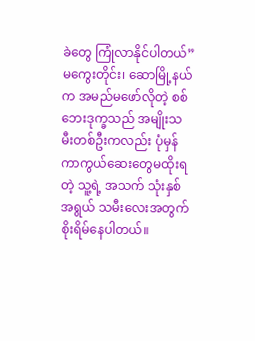ခဲတွေ ကြုံလာနိုင်ပါတယ်”
မကွေးတိုင်း၊ ဆောမြို့နယ်က အမည်မဖော်လိုတဲ့ စစ်ဘေးဒုက္ခသည် အမျိုးသမီးတစ်ဦးကလည်း ပုံမှန် ကာကွယ်ဆေးတွေမထိုးရတဲ့ သူ့ရဲ့ အသက် သုံးနှစ်အရွယ် သမီးလေးအတွက် စိုးရိမ်နေပါတယ်။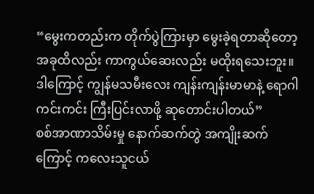“မွေးကတည်းက တိုက်ပွဲကြားမှာ မွေးခဲ့ရတာဆိုတော့ အခုထိလည်း ကာကွယ်ဆေးလည်း မထိုးရသေးဘူး။ ဒါကြောင့် ကျွန်မသမီးလေး ကျန်းကျန်းမာမာနဲ့ ရောဂါကင်းကင်း ကြီးပြင်းလာဖို့ ဆုတောင်းပါတယ်”
စစ်အာဏာသိမ်းမှု နောက်ဆက်တွဲ အကျိုးဆက်ကြောင့် ကလေးသူငယ်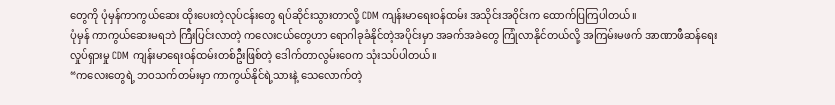တွေကို ပုံမှန်ကာကွယ်ဆေး ထိုးပေးတဲ့လုပ်ငန်းတွေ ရပ်ဆိုင်းသွားတာလို့ CDM ကျန်းမာရေးဝန်ထမ်း အသိုင်းအဝိုင်းက ထောက်ပြကြပါတယ်။
ပုံမှန် ကာကွယ်ဆေးမရဘဲ ကြီးပြင်းလာတဲ့ ကလေးငယ်တွေဟာ ရောဂါခုခံနိုင်တဲ့အပိုင်းမှာ အခက်အခဲတွေ ကြုံလာနိုင်တယ်လို့ အကြမ်းမဖက် အာဏာဖီဆန်ရေးလှုပ်ရှားမှု CDM ကျန်းမာရေးဝန်ထမ်းတစ်ဦးဖြစ်တဲ့ ဒေါက်တာလွမ်းဝေက သုံးသပ်ပါတယ်။
“ကလေးတွေရဲ့ ဘဝသက်တမ်းမှာ ကာကွယ်နိုင်ရဲ့သားနဲ့ သေလောက်တဲ့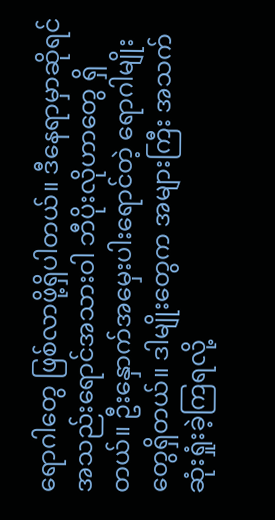ရောဂါတွေ ဖြစ်လာဖို့ရှိပါတယ်။ ဒီနေရာမှာဆိုရင် အသည်းရောင်အသားဝါ ဘီပိုးလိုဟာတွေ ရှိတယ်။ ဦးနှောက်အမှေးပါးရောင်တဲ့ ရောဂါမျိုးတွေရှိတယ်။ ဒါမျိုးတွေက အများကြီး အသက်ဆုံးရှုံးခဲ့ကြရလို့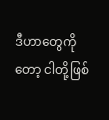ဒီဟာတွေကိုတော့ ငါတို့ဖြစ်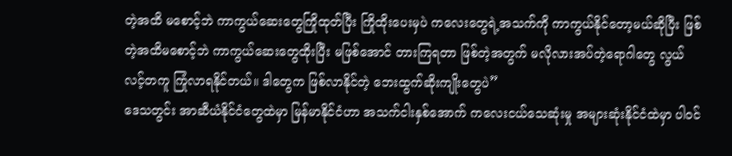တဲ့အထိ မစောင့်ဘဲ ကာကွယ်ဆေးတွေကြိုထုတ်ပြီး ကြိုထိုးပေးမှပဲ ကလေးတွေရဲ့အသက်ကို ကာကွယ်နိုင်တော့မယ်ဆိုပြီး ဖြစ်တဲ့အထိမစောင့်ဘဲ ကာကွယ်ဆေးတွေထိုးပြီး မဖြစ်အောင် တားကြရတာ ဖြစ်တဲ့အတွက် မလိုလားအပ်တဲ့ရောဂါတွေ လွယ်လင့်တကူ ကြုံလာရနိုင်တယ်။ ဒါတွေက ဖြစ်လာနိုင်တဲ့ ဘေးထွက်ဆိုးကျိုးတွေပဲ”
ဒေသတွင်း အာဆီယံနိုင်ငံတွေထဲမှာ မြန်မာနိုင်ငံဟာ အသက်ငါးနှစ်အောက် ကလေးငယ်သေဆုံးမှု အများဆုံးနိုင်ငံထဲမှာ ပါဝင်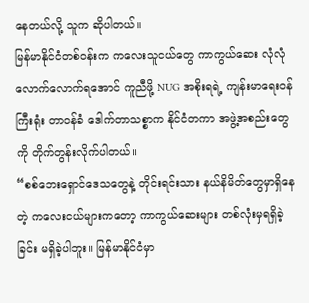နေတယ်လို့ သူက ဆိုပါတယ်။
မြန်မာနိုင်ငံတစ်ဝန်းက ကလေးသူငယ်တွေ ကာကွယ်ဆေး လုံလုံလောက်လောက်ရအောင် ကူညီဖို့ NUG အစိုးရရဲ့ ကျန်းမာရေးဝန်ကြီးရုံး တာဝန်ခံ ဒေါက်တာသစ္စာက နိုင်ငံတကာ အဖွဲ့အစည်းတွေကို တိုက်တွန်းလိုက်ပါတယ်။
“စစ်ဘေးရှောင်ဒေသတွေနဲ့ တိုင်းရင်းသား နယ်နိမိတ်တွေမှာရှိနေတဲ့ ကလေးငယ်များကတော့ ကာကွယ်ဆေးများ တစ်လုံးမှရရှိခဲ့ခြင်း မရှိခဲ့ပါဘူး။ မြန်မာနိုင်ငံမှာ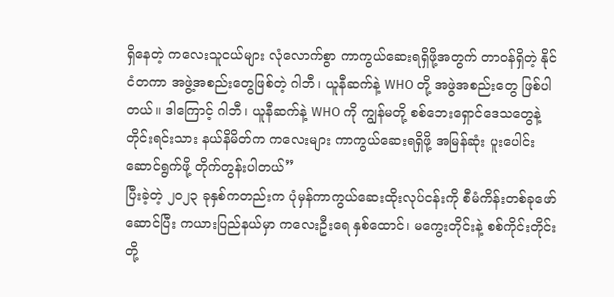ရှိနေတဲ့ ကလေးသူငယ်များ လုံလောက်စွာ ကာကွယ်ဆေးရရှိဖို့အတွက် တာဝန်ရှိတဲ့ နိုင်ငံတကာ အဖွဲ့အစည်းတွေဖြစ်တဲ့ ဂါဘီ၊ ယူနီဆက်နဲ့ WHO တို့ အဖွဲအစည်းတွေ ဖြစ်ပါတယ်။ ဒါကြောင့် ဂါဘီ၊ ယူနီဆက်နဲ့ WHO ကို ကျွန်မတို့ စစ်ဘေးရှောင်ဒေသတွေနဲ့ တိုင်းရင်းသား နယ်နိမိတ်က ကလေးများ ကာကွယ်ဆေးရရှိဖို့ အမြန်ဆုံး ပူးပေါင်းဆောင်ရွက်ဖို့ တိုက်တွန်းပါတယ်”
ပြီးခဲ့တဲ့ ၂၀၂၃ ခုနှစ်ကတည်းက ပုံမှန်ကာကွယ်ဆေးထိုးလုပ်ငန်းကို စီမံကိန်းတစ်ခုဖော်ဆောင်ပြီး ကယားပြည်နယ်မှာ ကလေးဦးရေ နှစ်ထောင်၊ မကွေးတိုင်းနဲ့ စစ်ကိုင်းတိုင်းတို့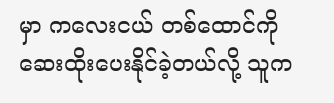မှာ ကလေးငယ် တစ်ထောင်ကို ဆေးထိုးပေးနိုင်ခဲ့တယ်လို့ သူက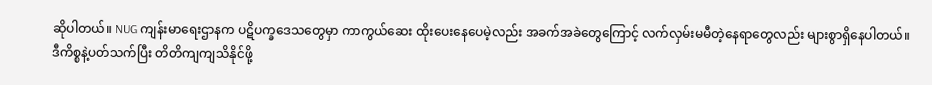ဆိုပါတယ်။ NUG ကျန်းမာရေးဌာနက ပဋိပက္ခဒေသတွေမှာ ကာကွယ်ဆေး ထိုးပေးနေပေမဲ့လည်း အခက်အခဲတွေကြောင့် လက်လှမ်းမမီတဲ့နေရာတွေလည်း များစွာရှိနေပါတယ်။
ဒီကိစ္စနဲ့ပတ်သက်ပြီး တိတိကျကျသိနိုင်ဖို့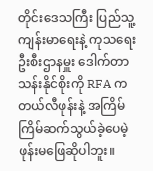တိုင်းဒေသကြီး ပြည်သူ့ကျန်းမာရေးနဲ့ ကုသရေးဦးစီးဌာနမှူး ဒေါက်တာ သန်းနိုင်စိုးကို RFA က တယ်လီဖုန်းနဲ့ အကြိမ်ကြိမ်ဆက်သွယ်ခဲ့ပေမဲ့ ဖုန်းမဖြေဆိုပါဘူး။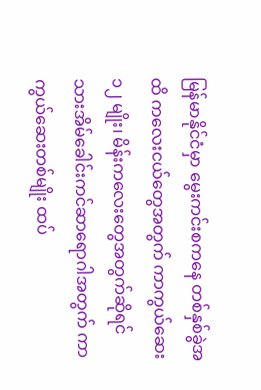မြန်မာနိုင်ငံမှာ မွေးကင်းစကနေ တစ်နှစ်ခွဲအထိ ကလေးငယ်တွေအတွက် ကာကွယ်ဆေး ၁၂ မျိုး၊ မိန်းကလေးတွေအတွက်ဆိုရင် သားအိမ်ခေါင်းကင်ဆာရောဂါအတွက် ကာကွယ်ဆေးတစ်မျိုး ထပ်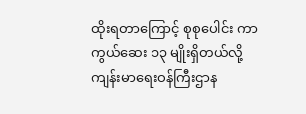ထိုးရတာကြောင့် စုစုပေါင်း ကာကွယ်ဆေး ၁၃ မျိုးရှိတယ်လို့ ကျန်းမာရေးဝန်ကြီးဌာန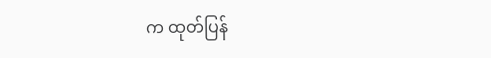က ထုတ်ပြန်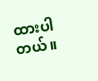ထားပါတယ်။